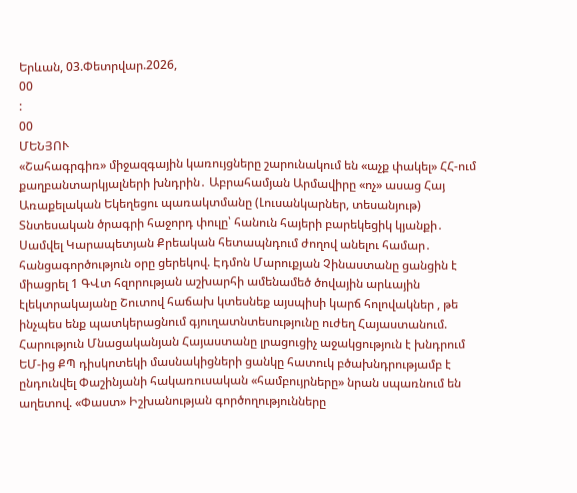Երևան, 03.Փետրվար.2026,
00
:
00
ՄԵՆՅՈՒ
«Շահագրգիռ» միջազգային կառույցները շարունակում են «աչք փակել» ՀՀ-ում քաղբանտարկյալների խնդրին․ Աբրահամյան Արմավիրը «ոչ» ասաց Հայ Առաքելական Եկեղեցու պառակտմանը (Լուսանկարներ, տեսանյութ) Տնտեսական ծրագրի հաջորդ փուլը՝ հանուն հայերի բարեկեցիկ կյանքի․ Սամվել Կարապետյան Քրեական հետապնդում ժողով անելու համար․ հանցագործություն օրը ցերեկով. Էդմոն Մարուքյան Չինաստանը ցանցին է միացրել 1 ԳՎտ հզորության աշխարհի ամենամեծ ծովային արևային էլեկտրակայանը Շուտով հաճախ կտեսնեք այսպիսի կարճ հոլովակներ , թե ինչպես ենք պատկերացնում գյուղատնտեսությունը ուժեղ Հայաստանում. Հարություն Մնացականյան Հայաստանը լրացուցիչ աջակցություն է խնդրում ԵՄ-ից ՔՊ դիսկոտեկի մասնակիցների ցանկը հատուկ բծախնդրությամբ է ընդունվել Փաշինյանի հակառուսական «համբույրները» նրան սպառնում են աղետով. «Փաստ» Իշխանության գործողությունները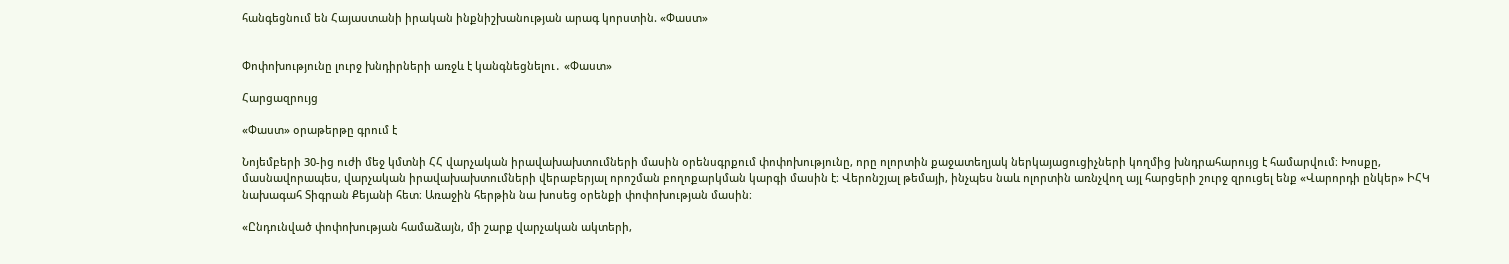հանգեցնում են Հայաստանի իրական ինքնիշխանության արագ կորստին. «Փաստ»


Փոփոխությունը լուրջ խնդիրների առջև է կանգնեցնելու․ «Փաստ»

Հարցազրույց

«Փաստ» օրաթերթը գրում է

Նոյեմբերի 30-ից ուժի մեջ կմտնի ՀՀ վարչական իրավախախտումների մասին օրենսգրքում փոփոխությունը, որը ոլորտին քաջատեղյակ ներկայացուցիչների կողմից խնդրահարույց է համարվում։ Խոսքը, մասնավորապես, վարչական իրավախախտումների վերաբերյալ որոշման բողոքարկման կարգի մասին է։ Վերոնշյալ թեմայի, ինչպես նաև ոլորտին առնչվող այլ հարցերի շուրջ զրուցել ենք «Վարորդի ընկեր» ԻՀԿ նախագահ Տիգրան Քեյանի հետ։ Առաջին հերթին նա խոսեց օրենքի փոփոխության մասին։

«Ընդունված փոփոխության համաձայն, մի շարք վարչական ակտերի,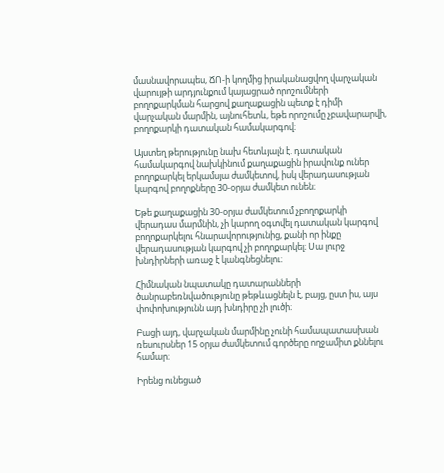մասնավորապես, ՃՈ-ի կողմից իրականացվող վարչական վարույթի արդյունքում կայացրած որոշումների բողոքարկման հարցով քաղաքացին պետք է դիմի վարչական մարմին, այնուհետև, եթե որոշումը չբավարարվի, բողոքարկի դատական համակարգով։

Այստեղ թերությունը նախ հետևյալն է. դատական համակարգով նախկինում քաղաքացին իրավունք ուներ բողոքարկել երկամսյա ժամկետով, իսկ վերադասության կարգով բողոքները 30-օրյա ժամկետ ունեն։

Եթե քաղաքացին 30-օրյա ժամկետում չբողոքարկի վերադաս մարմնին, չի կարող օգտվել դատական կարգով բողոքարկելու հնարավորությունից, քանի որ ինքը վերադասության կարգով չի բողոքարկել։ Սա լուրջ խնդիրների առաջ է կանգնեցնելու։

Հիմնական նպատակը դատարանների ծանրաբեռնվածությունը թեթևացնելն է, բայց, ըստ իս, այս փոփոխությունն այդ խնդիրը չի լուծի։

Բացի այդ, վարչական մարմինը չունի համապատասխան ռեսուրսներ 15 օրյա ժամկետում գործերը ողջամիտ քննելու համար։

Իրենց ունեցած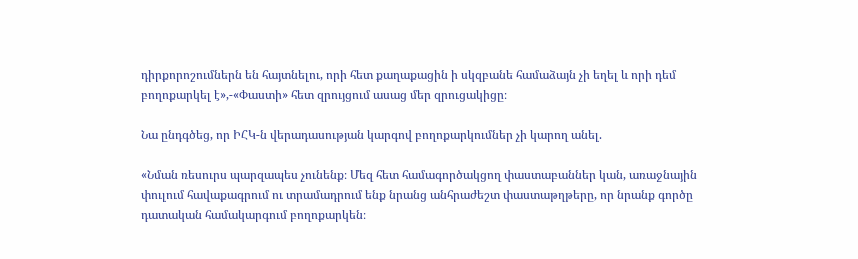դիրքորոշումներն են հայտնելու, որի հետ քաղաքացին ի սկզբանե համաձայն չի եղել և որի դեմ բողոքարկել է»,-«Փաստի» հետ զրույցում ասաց մեր զրուցակիցը։

Նա ընդգծեց, որ ԻՀԿ-ն վերադասության կարգով բողոքարկումներ չի կարող անել.

«Նման ռեսուրս պարզապես չունենք։ Մեզ հետ համագործակցող փաստաբաններ կան, առաջնային փուլում հավաքագրում ու տրամադրում ենք նրանց անհրաժեշտ փաստաթղթերը, որ նրանք գործը դատական համակարգում բողոքարկեն։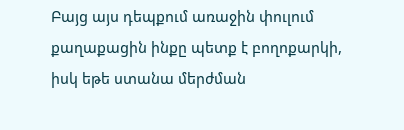Բայց այս դեպքում առաջին փուլում քաղաքացին ինքը պետք է բողոքարկի, իսկ եթե ստանա մերժման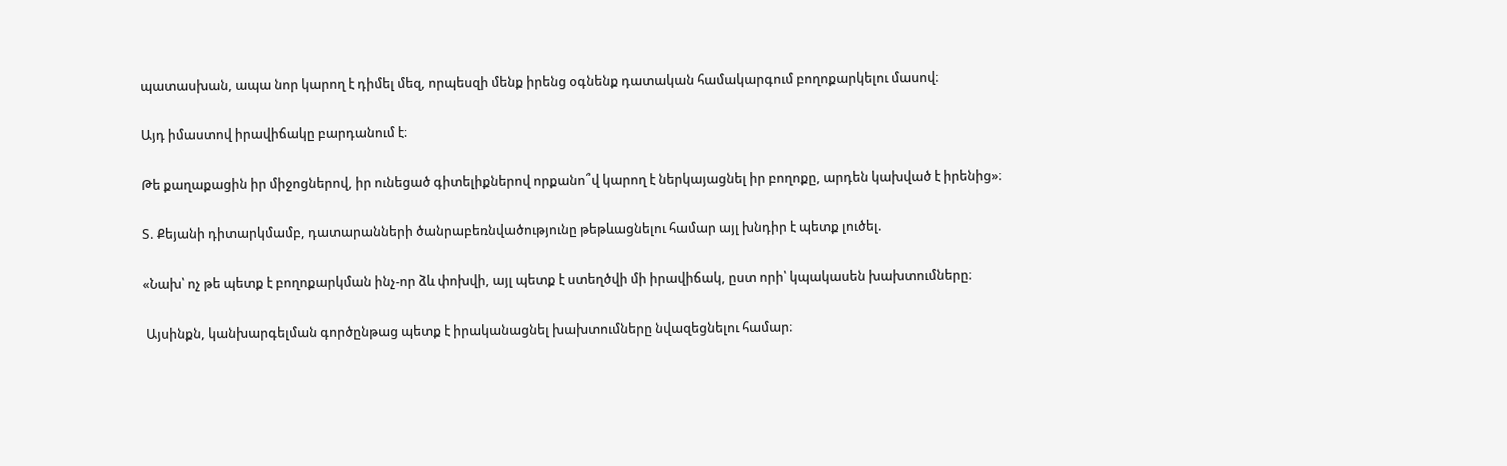պատասխան, ապա նոր կարող է դիմել մեզ, որպեսզի մենք իրենց օգնենք դատական համակարգում բողոքարկելու մասով։

Այդ իմաստով իրավիճակը բարդանում է։

Թե քաղաքացին իր միջոցներով, իր ունեցած գիտելիքներով որքանո՞վ կարող է ներկայացնել իր բողոքը, արդեն կախված է իրենից»։

Տ. Քեյանի դիտարկմամբ, դատարանների ծանրաբեռնվածությունը թեթևացնելու համար այլ խնդիր է պետք լուծել.

«Նախ՝ ոչ թե պետք է բողոքարկման ինչ-որ ձև փոխվի, այլ պետք է ստեղծվի մի իրավիճակ, ըստ որի՝ կպակասեն խախտումները։

 Այսինքն, կանխարգելման գործընթաց պետք է իրականացնել խախտումները նվազեցնելու համար։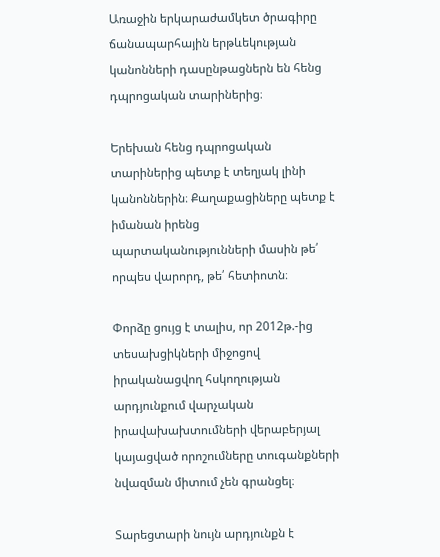Առաջին երկարաժամկետ ծրագիրը ճանապարհային երթևեկության կանոնների դասընթացներն են հենց դպրոցական տարիներից։

Երեխան հենց դպրոցական տարիներից պետք է տեղյակ լինի կանոններին։ Քաղաքացիները պետք է իմանան իրենց պարտականությունների մասին թե՛ որպես վարորդ, թե՛ հետիոտն։

Փորձը ցույց է տալիս, որ 2012թ.-ից տեսախցիկների միջոցով իրականացվող հսկողության արդյունքում վարչական իրավախախտումների վերաբերյալ կայացված որոշումները տուգանքների նվազման միտում չեն գրանցել։

Տարեցտարի նույն արդյունքն է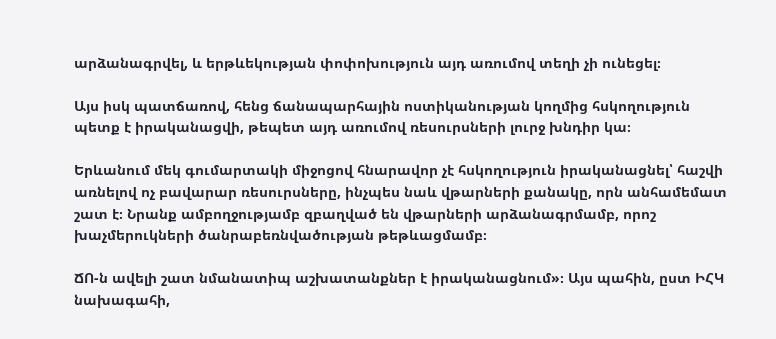արձանագրվել, և երթևեկության փոփոխություն այդ առումով տեղի չի ունեցել։

Այս իսկ պատճառով, հենց ճանապարհային ոստիկանության կողմից հսկողություն պետք է իրականացվի, թեպետ այդ առումով ռեսուրսների լուրջ խնդիր կա։

Երևանում մեկ գումարտակի միջոցով հնարավոր չէ հսկողություն իրականացնել՝ հաշվի առնելով ոչ բավարար ռեսուրսները, ինչպես նաև վթարների քանակը, որն անհամեմատ շատ է։ Նրանք ամբողջությամբ զբաղված են վթարների արձանագրմամբ, որոշ խաչմերուկների ծանրաբեռնվածության թեթևացմամբ։

ՃՈ-ն ավելի շատ նմանատիպ աշխատանքներ է իրականացնում»։ Այս պահին, ըստ ԻՀԿ նախագահի,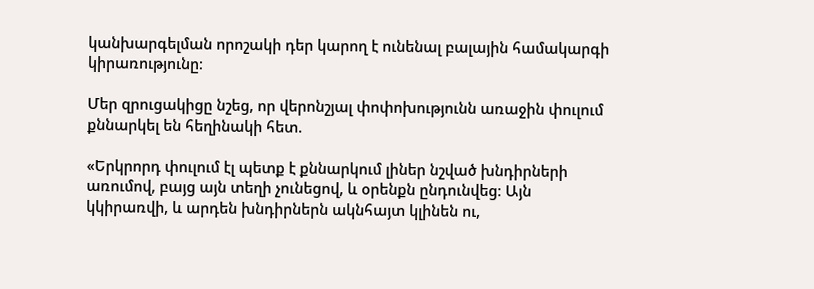կանխարգելման որոշակի դեր կարող է ունենալ բալային համակարգի կիրառությունը։

Մեր զրուցակիցը նշեց, որ վերոնշյալ փոփոխությունն առաջին փուլում քննարկել են հեղինակի հետ.

«Երկրորդ փուլում էլ պետք է քննարկում լիներ նշված խնդիրների առումով, բայց այն տեղի չունեցով, և օրենքն ընդունվեց։ Այն կկիրառվի, և արդեն խնդիրներն ակնհայտ կլինեն ու,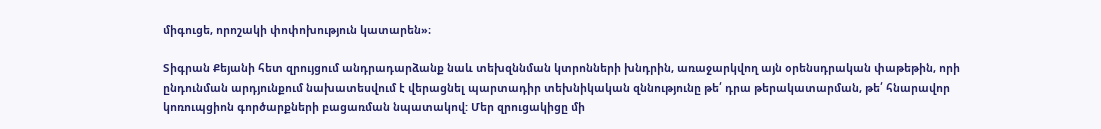միգուցե, որոշակի փոփոխություն կատարեն»։

Տիգրան Քեյանի հետ զրույցում անդրադարձանք նաև տեխզննման կտրոնների խնդրին, առաջարկվող այն օրենսդրական փաթեթին, որի ընդունման արդյունքում նախատեսվում է վերացնել պարտադիր տեխնիկական զննությունը թե՛ դրա թերակատարման, թե՛ հնարավոր կոռուպցիոն գործարքների բացառման նպատակով: Մեր զրուցակիցը մի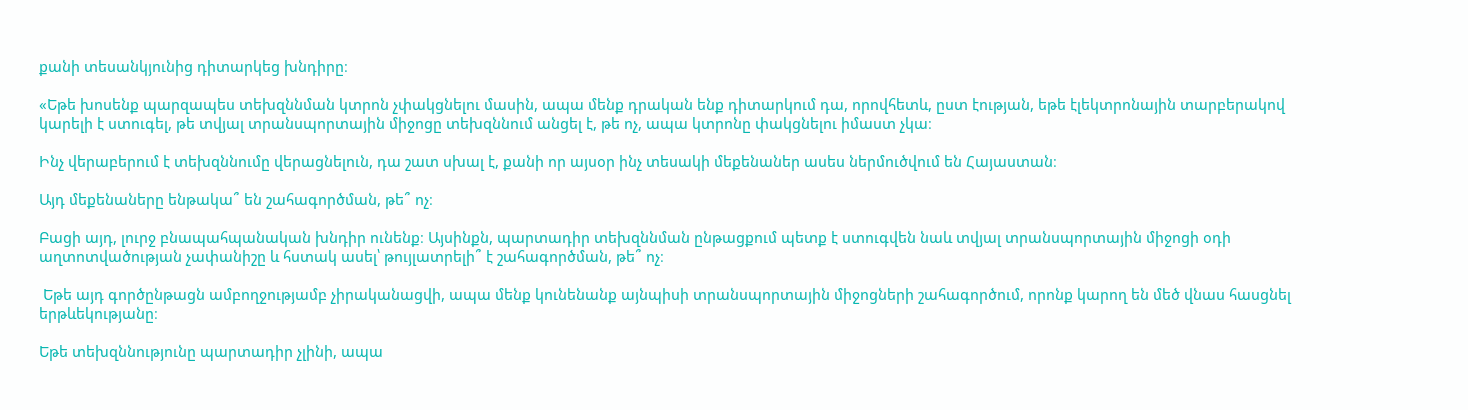քանի տեսանկյունից դիտարկեց խնդիրը։

«Եթե խոսենք պարզապես տեխզննման կտրոն չփակցնելու մասին, ապա մենք դրական ենք դիտարկում դա, որովհետև, ըստ էության, եթե էլեկտրոնային տարբերակով կարելի է ստուգել, թե տվյալ տրանսպորտային միջոցը տեխզննում անցել է, թե ոչ, ապա կտրոնը փակցնելու իմաստ չկա։

Ինչ վերաբերում է տեխզննումը վերացնելուն, դա շատ սխալ է, քանի որ այսօր ինչ տեսակի մեքենաներ ասես ներմուծվում են Հայաստան։

Այդ մեքենաները ենթակա՞ են շահագործման, թե՞ ոչ։

Բացի այդ, լուրջ բնապահպանական խնդիր ունենք։ Այսինքն, պարտադիր տեխզննման ընթացքում պետք է ստուգվեն նաև տվյալ տրանսպորտային միջոցի օդի աղտոտվածության չափանիշը և հստակ ասել՝ թույլատրելի՞ է շահագործման, թե՞ ոչ։

 Եթե այդ գործընթացն ամբողջությամբ չիրականացվի, ապա մենք կունենանք այնպիսի տրանսպորտային միջոցների շահագործում, որոնք կարող են մեծ վնաս հասցնել երթևեկությանը։

Եթե տեխզննությունը պարտադիր չլինի, ապա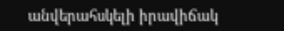անվերահսկելի իրավիճակ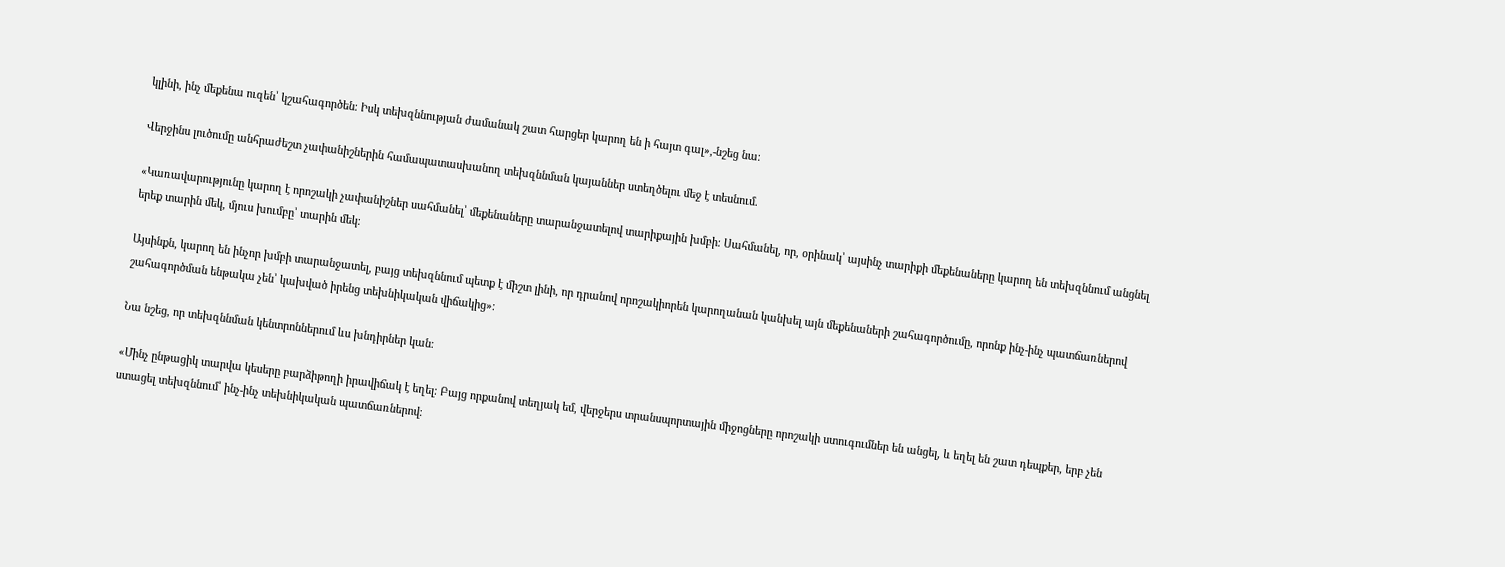կլինի, ինչ մեքենա ուզեն՝ կշահագործեն։ Իսկ տեխզննության ժամանակ շատ հարցեր կարող են ի հայտ գալ»,-նշեց նա։

Վերջինս լուծումը անհրաժեշտ չափանիշներին համապատասխանող տեխզննման կայաններ ստեղծելու մեջ է տեսնում.

«Կառավարությունը կարող է որոշակի չափանիշներ սահմանել՝ մեքենաները տարանջատելով տարիքային խմբի։ Սահմանել, որ, օրինակ՝ այսինչ տարիքի մեքենաները կարող են տեխզննում անցնել երեք տարին մեկ, մյուս խումբը՝ տարին մեկ։

Այսինքն, կարող են ինչոր խմբի տարանջատել, բայց տեխզննում պետք է միշտ լինի, որ դրանով որոշակիորեն կարողանան կանխել այն մեքենաների շահագործումը, որոնք ինչ-ինչ պատճառներով շահագործման ենթակա չեն՝ կախված իրենց տեխնիկական վիճակից»։

Նա նշեց, որ տեխզննման կենտրոններում ևս խնդիրներ կան։

«Մինչ ընթացիկ տարվա կեսերը բարձիթողի իրավիճակ է եղել։ Բայց որքանով տեղյակ եմ, վերջերս տրանսպորտային միջոցները որոշակի ստուգումներ են անցել, և եղել են շատ դեպքեր, երբ չեն ստացել տեխզննում՝ ինչ-ինչ տեխնիկական պատճառներով։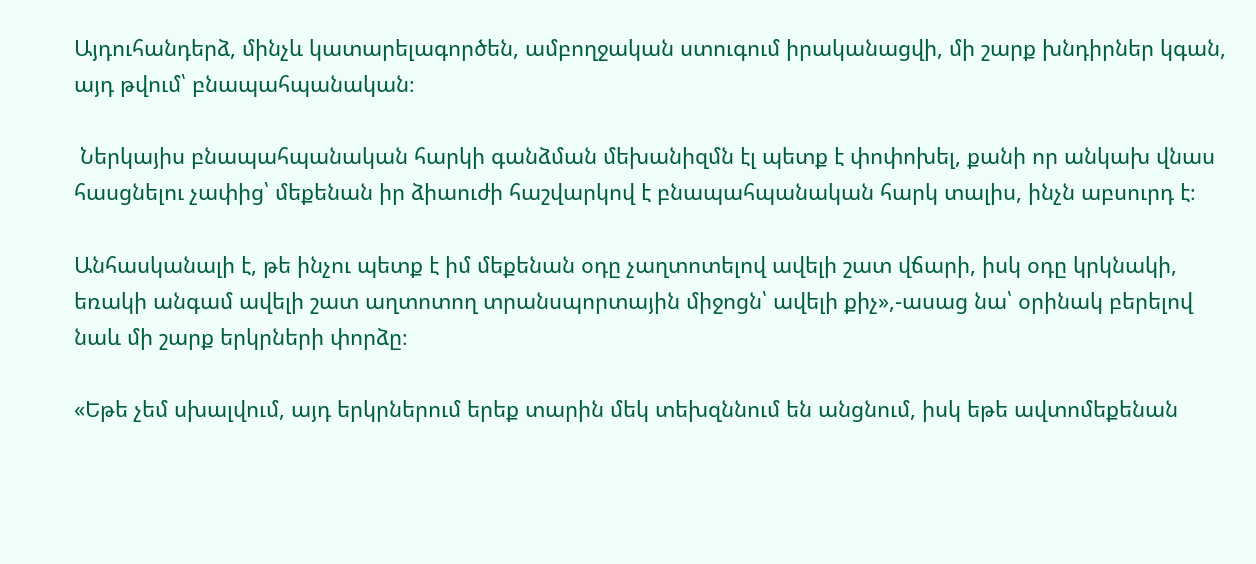Այդուհանդերձ, մինչև կատարելագործեն, ամբողջական ստուգում իրականացվի, մի շարք խնդիրներ կգան, այդ թվում՝ բնապահպանական։

 Ներկայիս բնապահպանական հարկի գանձման մեխանիզմն էլ պետք է փոփոխել, քանի որ անկախ վնաս հասցնելու չափից՝ մեքենան իր ձիաուժի հաշվարկով է բնապահպանական հարկ տալիս, ինչն աբսուրդ է։

Անհասկանալի է, թե ինչու պետք է իմ մեքենան օդը չաղտոտելով ավելի շատ վճարի, իսկ օդը կրկնակի, եռակի անգամ ավելի շատ աղտոտող տրանսպորտային միջոցն՝ ավելի քիչ»,-ասաց նա՝ օրինակ բերելով նաև մի շարք երկրների փորձը։

«Եթե չեմ սխալվում, այդ երկրներում երեք տարին մեկ տեխզննում են անցնում, իսկ եթե ավտոմեքենան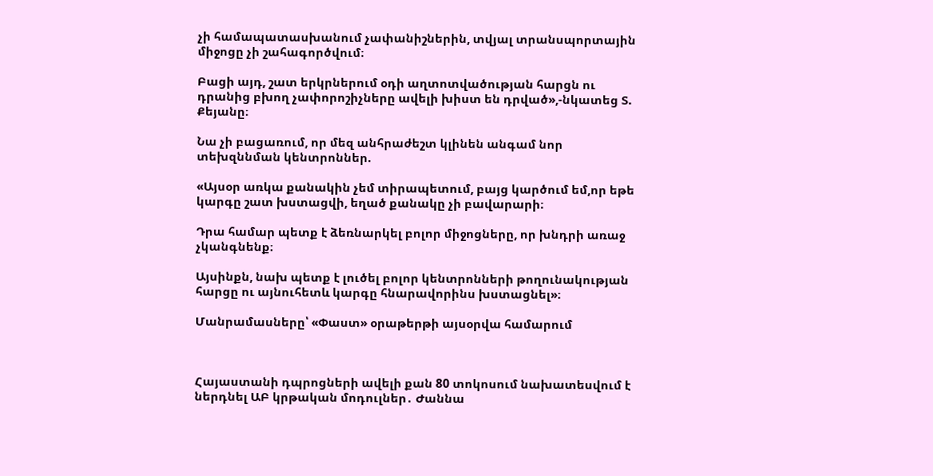չի համապատասխանում չափանիշներին, տվյալ տրանսպորտային միջոցը չի շահագործվում։

Բացի այդ, շատ երկրներում օդի աղտոտվածության հարցն ու դրանից բխող չափորոշիչները ավելի խիստ են դրված»,-նկատեց Տ. Քեյանը։

Նա չի բացառում, որ մեզ անհրաժեշտ կլինեն անգամ նոր տեխզննման կենտրոններ.

«Այսօր առկա քանակին չեմ տիրապետում, բայց կարծում եմ,որ եթե կարգը շատ խստացվի, եղած քանակը չի բավարարի։

Դրա համար պետք է ձեռնարկել բոլոր միջոցները, որ խնդրի առաջ չկանգնենք։

Այսինքն, նախ պետք է լուծել բոլոր կենտրոնների թողունակության հարցը ու այնուհետև կարգը հնարավորինս խստացնել»։

Մանրամասները՝ «Փաստ» օրաթերթի այսօրվա համարում



Հայաստանի դպրոցների ավելի քան 80 տոկոսում նախատեսվում է ներդնել ԱԲ կրթական մոդուլներ․ Ժաննա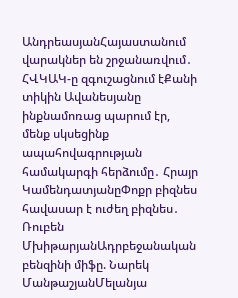ԱնդրեասյանՀայաստանում վարակներ են շրջանառվում․ ՀՎԿԱԿ-ը զգուշացնում էՔանի տիկին Ավանեսյանը ինքնամոռաց պարում էր, մենք սկսեցինք ապահովագրության համակարգի հերձումը․ Հրայր ԿամենդատյանըՓոքր բիզնես հավասար է ուժեղ բիզնես․ Ռուբեն ՄխիթարյանԱդրբեջանական բենզինի միֆը. Նարեկ ՄանթաշյանՄելանյա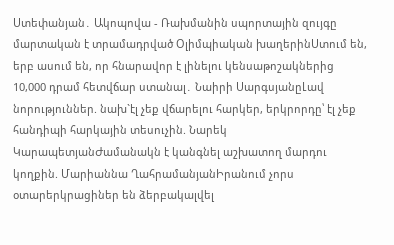Ստեփանյան․ Ակոպովա - Ռախմանին սպորտային զույգը մարտական է տրամադրված Օլիմպիական խաղերինՍտում են, երբ ասում են, որ հնարավոր է լինելու կենսաթոշակներից 10,000 դրամ հետվճար ստանալ․ Նաիրի ՍարգսյանըԼավ նորություններ. նախ`էլ չեք վճարելու հարկեր, երկրորդը՝ էլ չեք հանդիպի հարկային տեսուչին. Նարեկ ԿարապետյանԺամանակն է կանգնել աշխատող մարդու կողքին. Մարիաննա ՂահրամանյանԻրանում չորս օտարերկրացիներ են ձերբակալվել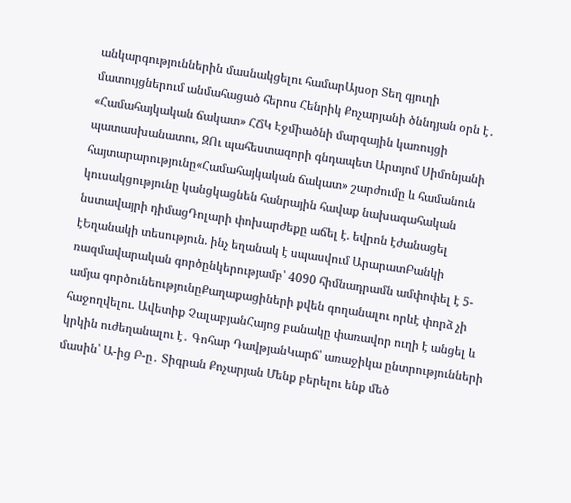անկարգություններին մասնակցելու համարԱյսօր Տեղ գյուղի մատույցներում անմահացած հերոս Հենրիկ Քոչարյանի ծննդյան օրն է․ «Համահայկական ճակատ» ՀՃԿ Էջմիածնի մարզային կառույցի պատասխանատու, ԶՈւ պահեստազորի գնդապետ Արտյոմ Սիմոնյանի հայտարարությունը«Համահայկական ճակատ» շարժումը և համանուն կուսակցությունը կանցկացնեն հանրային հավաք նախագահական նստավայրի դիմացԴոլարի փոխարժեքը աճել է. եվրոն էժանացել էԵղանակի տեսություն. ինչ եղանակ է սպասվում ԱրարատԲանկի ռազմավարական գործընկերությամբ՝ 4090 հիմնադրամն ամփոփել է 5-ամյա գործունեությունըՔաղաքացիների քվեն գողանալու որևէ փորձ չի հաջողվելու. Ավետիք ՉալաբյանՀայոց բանակը փառավոր ուղի է անցել և կրկին ուժեղանալու է․ Գոհար ԴավթյանԿարճ՝ առաջիկա ընտրությունների մասին՝ Ա-ից Բ-ը․ Տիգրան Քոչարյան Մենք բերելու ենք մեծ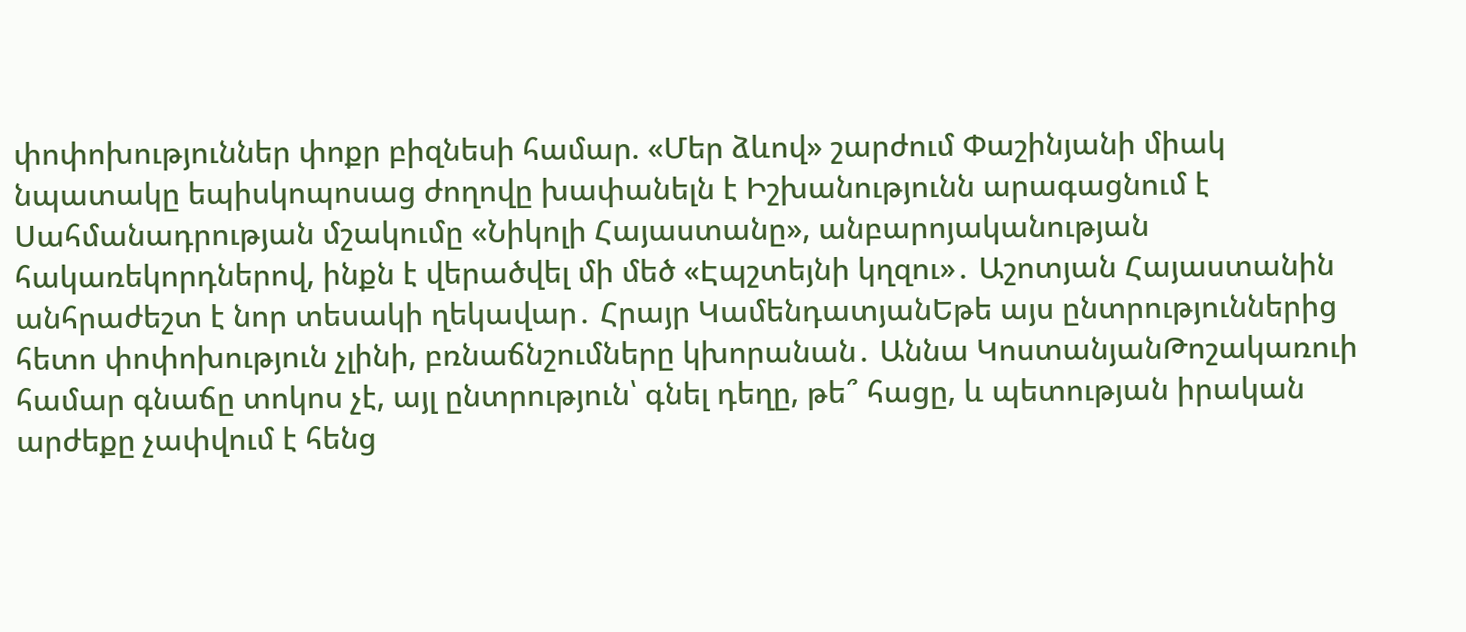փոփոխություններ փոքր բիզնեսի համար. «Մեր ձևով» շարժում Փաշինյանի միակ նպատակը եպիսկոպոսաց ժողովը խափանելն է Իշխանությունն արագացնում է Սահմանադրության մշակումը «Նիկոլի Հայաստանը», անբարոյականության հակառեկորդներով, ինքն է վերածվել մի մեծ «Էպշտեյնի կղզու»․ Աշոտյան Հայաստանին անհրաժեշտ է նոր տեսակի ղեկավար․ Հրայր ԿամենդատյանԵթե այս ընտրություններից հետո փոփոխություն չլինի, բռնաճնշումները կխորանան․ Աննա ԿոստանյանԹոշակառուի համար գնաճը տոկոս չէ, այլ ընտրություն՝ գնել դեղը, թե՞ հացը, և պետության իրական արժեքը չափվում է հենց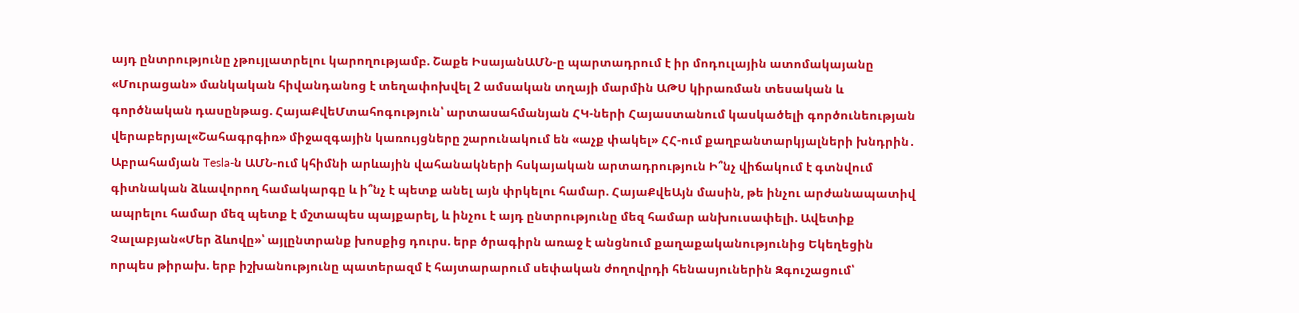այդ ընտրությունը չթույլատրելու կարողությամբ. Շաքե ԻսայանԱՄՆ-ը պարտադրում է իր մոդուլային ատոմակայանը «Մուրացան» մանկական հիվանդանոց է տեղափոխվել 2 ամսական տղայի մարմին ԱԹՍ կիրառման տեսական և գործնական դասընթաց. ՀայաՔվեՄտահոգություն՝ արտասահմանյան ՀԿ-ների Հայաստանում կասկածելի գործունեության վերաբերյալ«Շահագրգիռ» միջազգային կառույցները շարունակում են «աչք փակել» ՀՀ-ում քաղբանտարկյալների խնդրին․ Աբրահամյան Tesla-ն ԱՄՆ-ում կհիմնի արևային վահանակների հսկայական արտադրություն Ի՞նչ վիճակում է գտնվում գիտնական ձևավորող համակարգը և ի՞նչ է պետք անել այն փրկելու համար. ՀայաՔվեԱյն մասին, թե ինչու արժանապատիվ ապրելու համար մեզ պետք է մշտապես պայքարել, և ինչու է այդ ընտրությունը մեզ համար անխուսափելի. Ավետիք Չալաբյան«Մեր ձևովը»՝ այլընտրանք խոսքից դուրս. երբ ծրագիրն առաջ է անցնում քաղաքականությունից Եկեղեցին որպես թիրախ. երբ իշխանությունը պատերազմ է հայտարարում սեփական ժողովրդի հենասյուներին Զգուշացում՝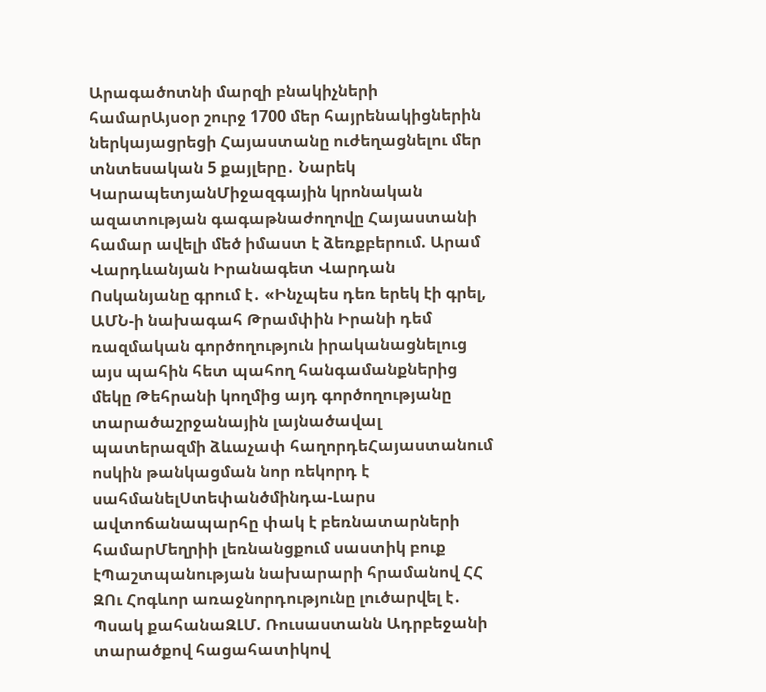Արագածոտնի մարզի բնակիչների համարԱյսօր շուրջ 1700 մեր հայրենակիցներին ներկայացրեցի Հայաստանը ուժեղացնելու մեր տնտեսական 5 քայլերը․ Նարեկ ԿարապետյանՄիջազգային կրոնական ազատության գագաթնաժողովը Հայաստանի համար ավելի մեծ իմաստ է ձեռքբերում. Արամ Վարդևանյան Իրանագետ Վարդան Ոսկանյանը գրում է․ «Ինչպես դեռ երեկ էի գրել, ԱՄՆ-ի նախագահ Թրամփին Իրանի դեմ ռազմական գործողություն իրականացնելուց այս պահին հետ պահող հանգամանքներից մեկը Թեհրանի կողմից այդ գործողությանը տարածաշրջանային լայնածավալ պատերազմի ձևաչափ հաղորդեՀայաստանում ոսկին թանկացման նոր ռեկորդ է սահմանելՍտեփանծմինդա-Լարս ավտոճանապարհը փակ է բեռնատարների համարՄեղրիի լեռնանցքում սաստիկ բուք էՊաշտպանության նախարարի հրամանով ՀՀ ԶՈւ Հոգևոր առաջնորդությունը լուծարվել է․ Պսակ քահանաԶԼՄ. Ռուսաստանն Ադրբեջանի տարածքով հացահատիկով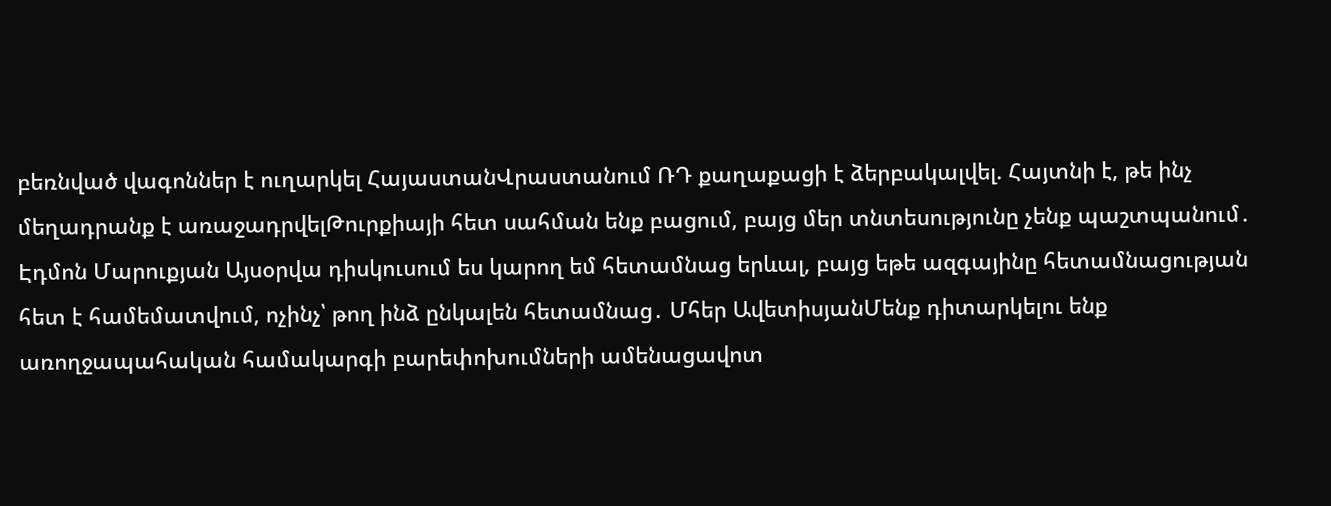բեռնված վագոններ է ուղարկել ՀայաստանՎրաստանում ՌԴ քաղաքացի է ձերբակալվել. Հայտնի է, թե ինչ մեղադրանք է առաջադրվելԹուրքիայի հետ սահման ենք բացում, բայց մեր տնտեսությունը չենք պաշտպանում․ Էդմոն Մարուքյան Այսօրվա դիսկուսում ես կարող եմ հետամնաց երևալ, բայց եթե ազգայինը հետամնացության հետ է համեմատվում, ոչինչ՝ թող ինձ ընկալեն հետամնաց․ Մհեր ԱվետիսյանՄենք դիտարկելու ենք առողջապահական համակարգի բարեփոխումների ամենացավոտ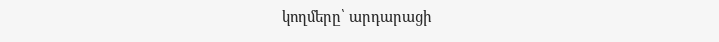կողմերը՝ արդարացի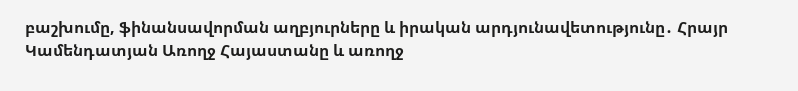բաշխումը, ֆինանսավորման աղբյուրները և իրական արդյունավետությունը․ Հրայր Կամենդատյան Առողջ Հայաստանը և առողջ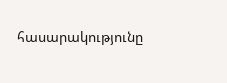հասարակությունը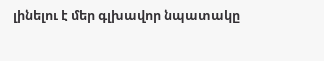լինելու է մեր գլխավոր նպատակը